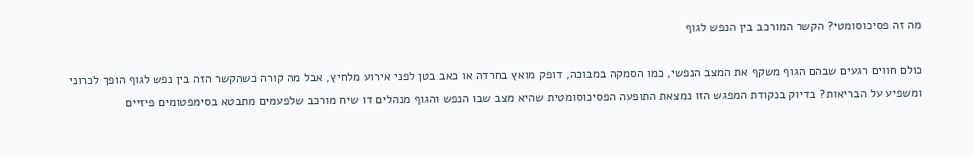מה זה פסיכוסומטי? הקשר המורכב בין הנפש לגוף

כולם חווים רגעים שבהם הגוף משקף את המצב הנפשי, כמו הסמקה במבוכה, דופק מואץ בחרדה או כאב בטן לפני אירוע מלחיץ, אבל מה קורה כשהקשר הזה בין נפש לגוף הופך לכרוני ומשפיע על הבריאות? בדיוק בנקודת המפגש הזו נמצאת התופעה הפסיכוסומטית שהיא מצב שבו הנפש והגוף מנהלים דו שיח מורכב שלפעמים מתבטא בסימפטומים פיזיים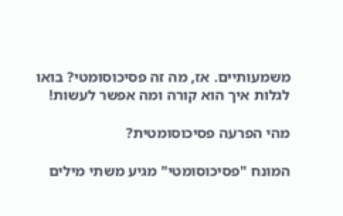משמעותיים. אז, מה זה פסיכוסומטי? בואו לגלות איך הוא קורה ומה אפשר לעשות!

מהי הפרעה פסיכוסומטית?

המונח "פסיכוסומטי" מגיע משתי מילים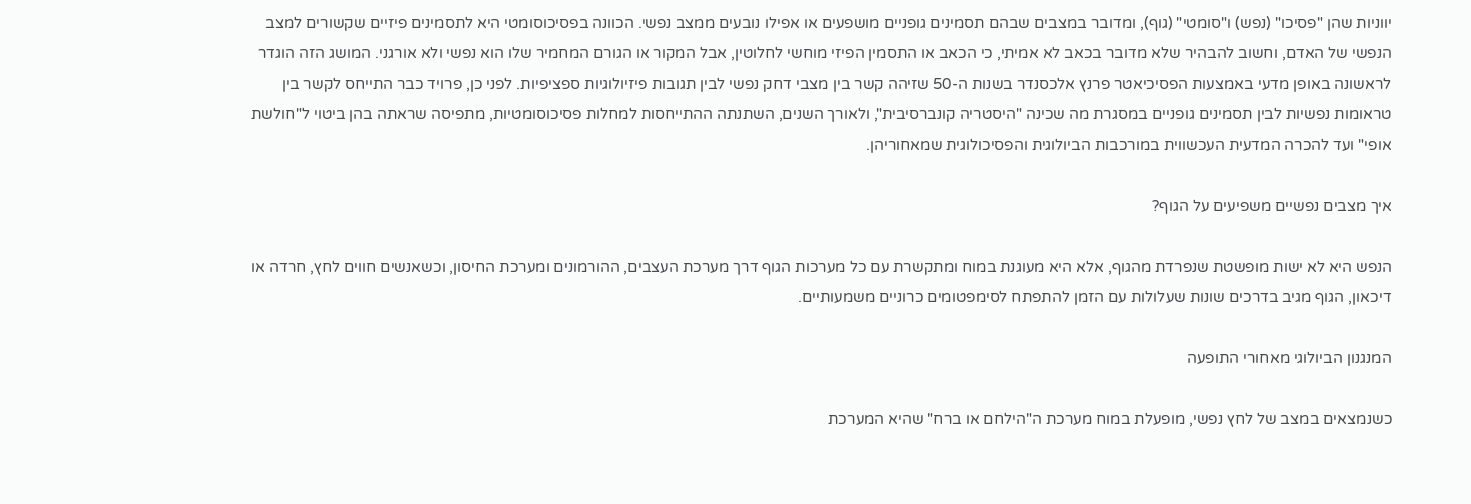יווניות שהן "פסיכו" (נפש) ו"סומטי" (גוף), ומדובר במצבים שבהם תסמינים גופניים מושפעים או אפילו נובעים ממצב נפשי. הכוונה בפסיכוסומטי היא לתסמינים פיזיים שקשורים למצב הנפשי של האדם, וחשוב להבהיר שלא מדובר בכאב לא אמיתי, כי הכאב או התסמין הפיזי מוחשי לחלוטין, אבל המקור או הגורם המחמיר שלו הוא נפשי ולא אורגני. המושג הזה הוגדר לראשונה באופן מדעי באמצעות הפסיכיאטר פרנץ אלכסנדר בשנות ה-50 שזיהה קשר בין מצבי דחק נפשי לבין תגובות פיזיולוגיות ספציפיות. לפני כן, פרויד כבר התייחס לקשר בין טראומות נפשיות לבין תסמינים גופניים במסגרת מה שכינה "היסטריה קונברסיבית", ולאורך השנים, השתנתה ההתייחסות למחלות פסיכוסומטיות, מתפיסה שראתה בהן ביטוי ל"חולשת אופי" ועד להכרה המדעית העכשווית במורכבות הביולוגית והפסיכולוגית שמאחוריהן.

איך מצבים נפשיים משפיעים על הגוף?

הנפש היא לא ישות מופשטת שנפרדת מהגוף, אלא היא מעוגנת במוח ומתקשרת עם כל מערכות הגוף דרך מערכת העצבים, ההורמונים ומערכת החיסון, וכשאנשים חווים לחץ, חרדה או דיכאון, הגוף מגיב בדרכים שונות שעלולות עם הזמן להתפתח לסימפטומים כרוניים משמעותיים.

המנגנון הביולוגי מאחורי התופעה

כשנמצאים במצב של לחץ נפשי, מופעלת במוח מערכת ה"הילחם או ברח" שהיא המערכת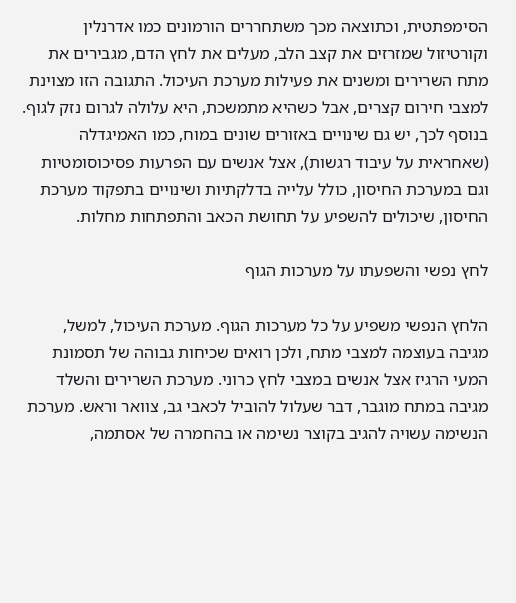הסימפתטית, וכתוצאה מכך משתחררים הורמונים כמו אדרנלין וקורטיזול שמזרזים את קצב הלב, מעלים את לחץ הדם, מגבירים את מתח השרירים ומשנים את פעילות מערכת העיכול. התגובה הזו מצוינת למצבי חירום קצרים, אבל כשהיא מתמשכת, היא עלולה לגרום נזק לגוף. בנוסף לכך, יש גם שינויים באזורים שונים במוח, כמו האמיגדלה (שאחראית על עיבוד רגשות), אצל אנשים עם הפרעות פסיכוסומטיות וגם במערכת החיסון, כולל עלייה בדלקתיות ושינויים בתפקוד מערכת החיסון, שיכולים להשפיע על תחושת הכאב והתפתחות מחלות.

לחץ נפשי והשפעתו על מערכות הגוף

הלחץ הנפשי משפיע על כל מערכות הגוף. מערכת העיכול, למשל, מגיבה בעוצמה למצבי מתח, ולכן רואים שכיחות גבוהה של תסמונת המעי הרגיז אצל אנשים במצבי לחץ כרוני. מערכת השרירים והשלד מגיבה במתח מוגבר, דבר שעלול להוביל לכאבי גב, צוואר וראש. מערכת הנשימה עשויה להגיב בקוצר נשימה או בהחמרה של אסתמה,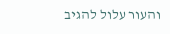והעור עלול להגיב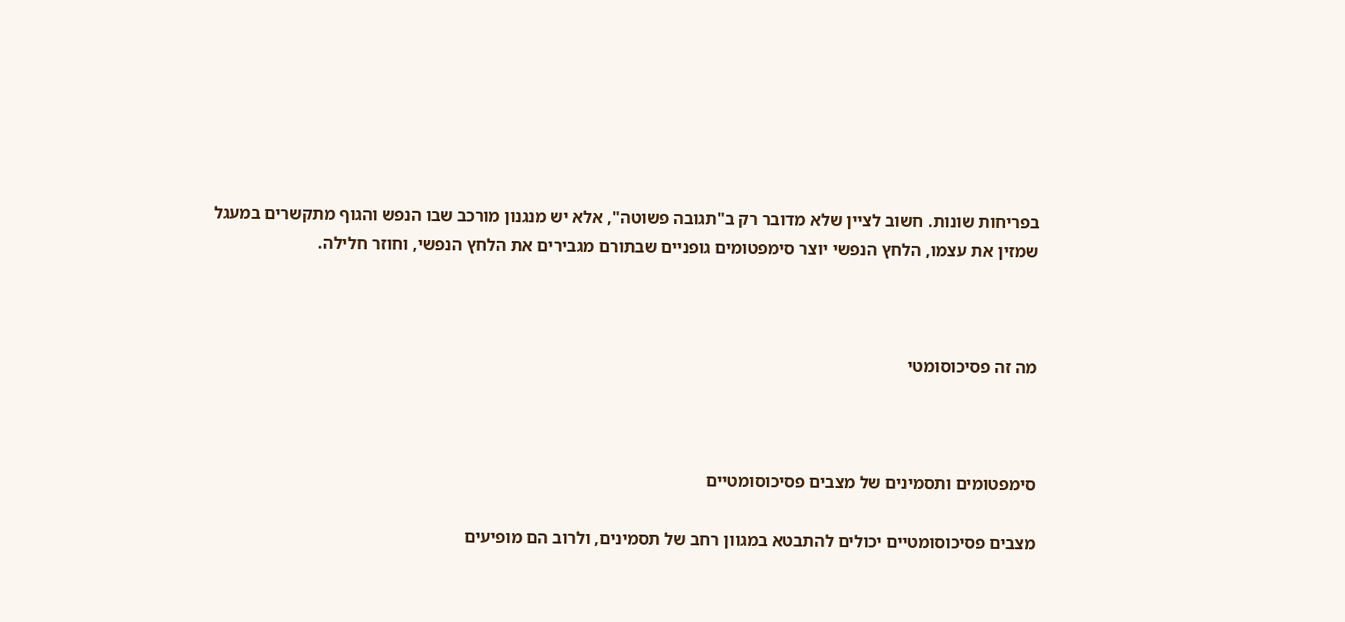בפריחות שונות. חשוב לציין שלא מדובר רק ב"תגובה פשוטה", אלא יש מנגנון מורכב שבו הנפש והגוף מתקשרים במעגל שמזין את עצמו, הלחץ הנפשי יוצר סימפטומים גופניים שבתורם מגבירים את הלחץ הנפשי, וחוזר חלילה.



מה זה פסיכוסומטי



סימפטומים ותסמינים של מצבים פסיכוסומטיים

מצבים פסיכוסומטיים יכולים להתבטא במגוון רחב של תסמינים, ולרוב הם מופיעים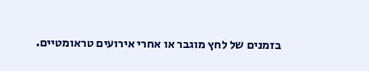בזמנים של לחץ מוגבר או אחרי אירועים טראומטיים.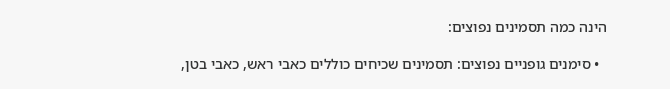הינה כמה תסמינים נפוצים:

  • סימנים גופניים נפוצים: תסמינים שכיחים כוללים כאבי ראש, כאבי בטן,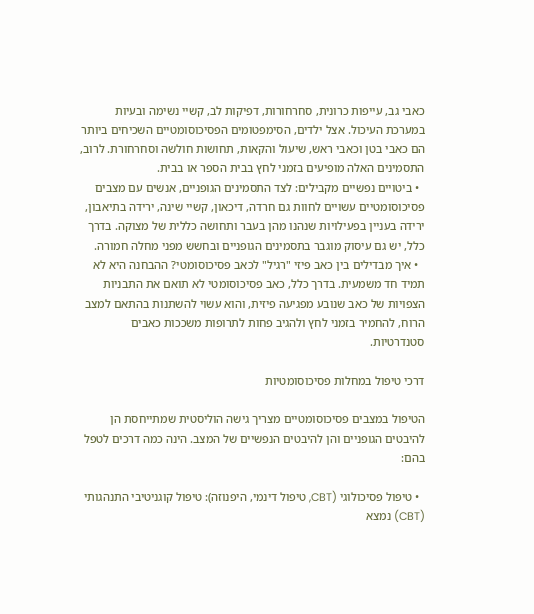כאבי גב, עייפות כרונית, סחרחורות, דפיקות לב, קשיי נשימה ובעיות במערכת העיכול. אצל ילדים, הסימפטומים הפסיכוסומטיים השכיחים ביותר הם כאבי בטן וכאבי ראש, שיעול והקאות, תחושות חולשה וסחרחורת. לרוב, התסמינים האלה מופיעים בזמני לחץ בבית הספר או בבית.
  • ביטויים נפשיים מקבילים: לצד התסמינים הגופניים, אנשים עם מצבים פסיכוסומטיים עשויים לחוות גם חרדה, דיכאון, קשיי שינה, ירידה בתיאבון, ירידה בעניין בפעילויות שנהנו מהן בעבר ותחושה כללית של מצוקה. בדרך כלל, יש גם עיסוק מוגבר בתסמינים הגופניים ובחשש מפני מחלה חמורה.
  • איך מבדילים בין כאב פיזי "רגיל" לכאב פסיכוסומטי? ההבחנה היא לא תמיד חד משמעית. בדרך כלל, כאב פסיכוסומטי לא תואם את התבניות הצפויות של כאב שנובע מפגיעה פיזית, והוא עשוי להשתנות בהתאם למצב הרוח, להחמיר בזמני לחץ ולהגיב פחות לתרופות משככות כאבים סטנדרטיות.

דרכי טיפול במחלות פסיכוסומטיות

הטיפול במצבים פסיכוסומטיים מצריך גישה הוליסטית שמתייחסת הן להיבטים הגופניים והן להיבטים הנפשיים של המצב. הינה כמה דרכים לטפל בהם:

  • טיפול פסיכולוגי (CBT, טיפול דינמי, היפנוזה): טיפול קוגניטיבי התנהגותי (CBT) נמצא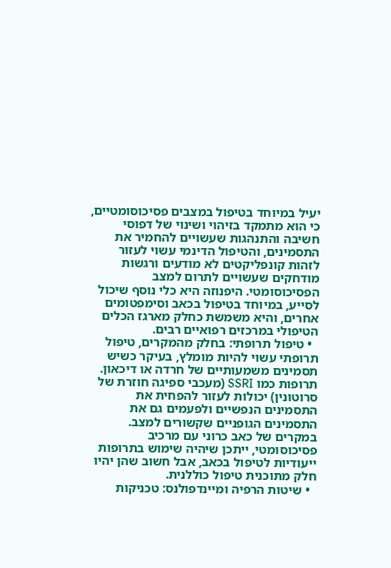יעיל במיוחד בטיפול במצבים פסיכוסומטיים, כי הוא מתמקד בזיהוי ושינוי של דפוסי חשיבה והתנהגות שעשויים להחמיר את התסמינים, והטיפול הדינמי עשוי לעזור לזהות קונפליקטים לא מודעים ורגשות מודחקים שעשויים לתרום למצב הפסיכוסומטי. היפנוזה היא כלי נוסף שיכול לסייע, במיוחד בטיפול בכאב וסימפטומים אחרים, והיא משמשת כחלק מארגז הכלים הטיפולי במרכזים רפואיים רבים.
  • טיפול תרופתי: בחלק מהמקרים, טיפול תרופתי עשוי להיות מומלץ, בעיקר כשיש תסמינים משמעותיים של חרדה או דיכאון. תרופות כמו SSRI (מעכבי ספיגה חוזרת של סרוטונין) יכולות לעזור להפחית את התסמינים הנפשיים ולפעמים גם את התסמינים הגופניים שקשורים למצב. במקרים של כאב כרוני עם מרכיב פסיכוסומטי, ייתכן שיהיה שימוש בתרופות ייעודיות לטיפול בכאב, אבל חשוב שהן יהיו חלק מתוכנית טיפול כוללנית.
  • שיטות הרפיה ומיינדפולנס: טכניקות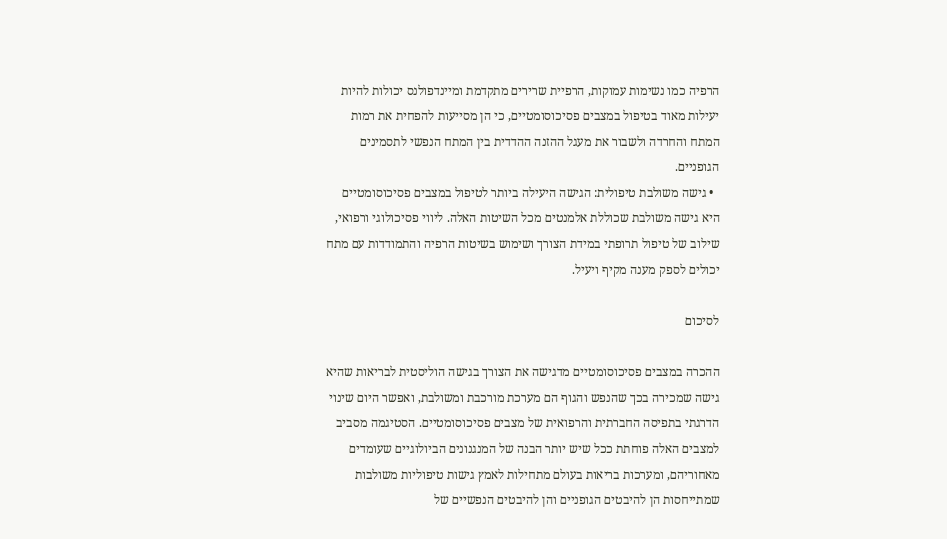הרפיה כמו נשימות עמוקות, הרפיית שרירים מתקדמת ומיינדפולנס יכולות להיות יעילות מאוד בטיפול במצבים פסיכוסומטיים, כי הן מסייעות להפחית את רמות המתח והחרדה ולשבור את מעגל ההזנה ההדדית בין המתח הנפשי לתסמינים הגופניים.
  • גישה משולבת טיפולית: הגישה היעילה ביותר לטיפול במצבים פסיכוסומטיים היא גישה משולבת שכוללת אלמנטים מכל השיטות האלה. ליווי פסיכולוגי ורפואי, שילוב של טיפול תרופתי במידת הצורך ושימוש בשיטות הרפיה והתמודדות עם מתח יכולים לספק מענה מקיף ויעיל.

לסיכום

ההכרה במצבים פסיכוסומטיים מדגישה את הצורך בגישה הוליסטית לבריאות שהיא גישה שמכירה בכך שהנפש והגוף הם מערכת מורכבת ומשולבת, ואפשר היום שינוי הדרגתי בתפיסה החברתית והרפואית של מצבים פסיכוסומטיים. הסטיגמה מסביב למצבים האלה פוחתת ככל שיש יותר הבנה של המנגנונים הביולוגיים שעומדים מאחוריהם, ומערכות בריאות בעולם מתחילות לאמץ גישות טיפוליות משולבות שמתייחסות הן להיבטים הגופניים והן להיבטים הנפשיים של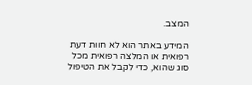המצב.

המידע באתר הוא לא חוות דעת רפואית או המלצה רפואית מכל סוג שהוא, כדי לקבל את הטיפול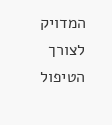המדויק לצורך הטיפול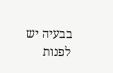בבעיה יש לפנות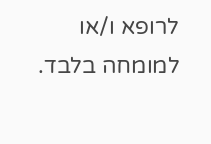לרופא ו/או למומחה בלבד.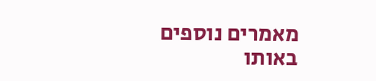מאמרים נוספים באותו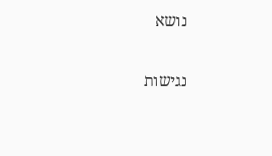נושא

נגישות